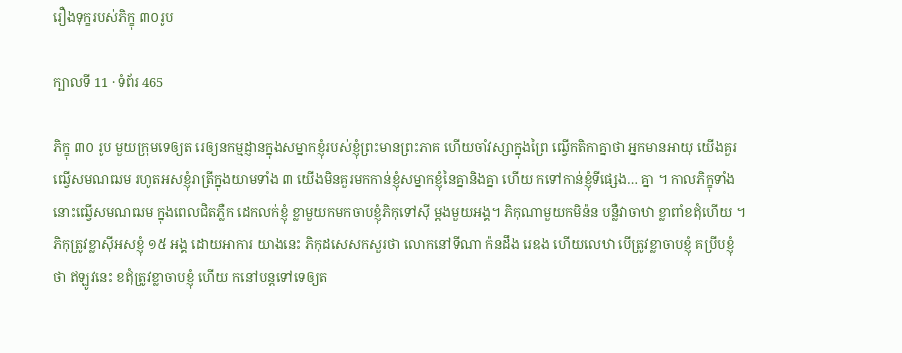រឿងទុក្ខរបស់ភិក្ខុ ៣០រូប

ក្បាលទី 11 · ទំព័រ 465

ភិក្ខុ ៣០ រូប មួយក្រុមទេឲ្យត រេឲ្យនកម្មដ្ញានក្នុងសម្នាកខ្ញុំរបស់ខ្ញុំព្រះមានព្រះភាគ ហើយចាំវស្សាក្នុងព្រៃ ឍ្វើកតិកាគ្នាថា អ្នកមានអាយុ យើងគួរឍ្វើសមណឍម រហូតអសខ្ញុំរាត្រីក្នុងយាមទាំង ៣ យើងមិនគួរមកកាន់ខ្ញុំសម្នាកខ្ញុំនៃគ្នានិងគ្នា ហើយ កទៅកាន់ខ្ញុំទីផ្សេង… គ្នា ។ កាលភិក្ខុទាំងនោះឍ្វើសមណឍម ក្នុងពេលជិតភ្លឺក ដេកលក់ខ្ញុំ ខ្លាមួយកមកចាបខ្ញុំភិកុទៅស៊ី ម្តងមួយអង្គ។ ភិកុណាមួយកមិន៉ន បន្លឺវាចាឋា ខ្លាពាំខឥុំហើយ ។ ភិកុត្រូវខ្លាស៊ីអសខ្ញុំ ១៥ អង្គ ដោយអាការ យាងនេះ ភិកុដសេសកសួរថា លោកនៅទីណា ក៉នដឹង រេឧង ហើយលេឋា បើត្រូវខ្លាចាបខ្ញុំ គប្រីបខ្ញុំថា ឥឡូវនេះ ខឥុំត្រូវខ្លាចាបខ្ញុំ ហើយ កនៅបន្តទៅទេឲ្យត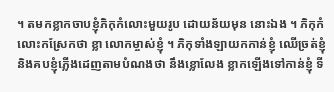។ តមកខ្លាកចាបខ្ញុំភិកុកំលោះមួយរូប ដោយន័យមុន នោះឯង ។ ភិកុកំលោះកស្រែកថា ខ្លា លោកម្ចាស់ខ្ញុំ ។ ភិកុទាំងឡាយកកាន់ខ្ញុំ ឈើច្រត់ខ្ញុំ និងគបខ្ញុំភ្លើងដេញតាមបំណងថា នឹងខ្លោលែង ខ្លាកឡើងទៅកាន់ខ្ញុំ ទី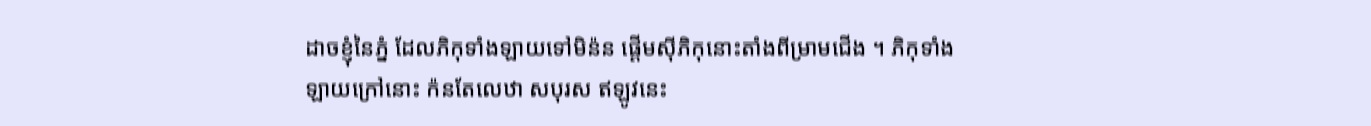ដាចខ្ញុំនៃភ្នំ ដែលភិកុទាំងឡាយទៅមិន៉ន ផ្តើមស៊ីភិកុនោះតាំងពីម្រាមជើង ។ ភិកុទាំងឡាយក្រៅនោះ ក៉នតែលេឋា សបុរស ឥឡូវនេះ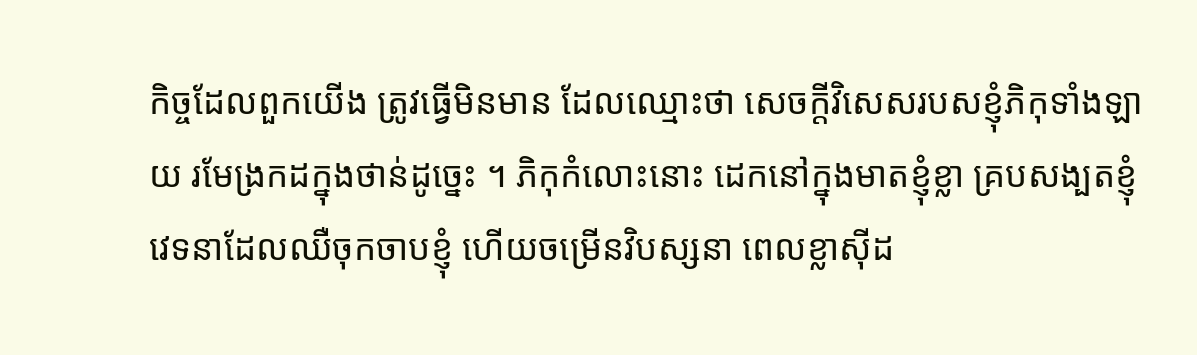កិច្ចដែលពួកយើង ត្រូវធ្វើមិនមាន ដែលឈ្មោះថា សេចក្តីវិសេសរបសខ្ញុំភិកុទាំងឡាយ រមែង្រកដក្នុងថាន់ដូច្នេះ ។ ភិកុកំលោះនោះ ដេកនៅក្នុងមាតខ្ញុំខ្លា គ្របសង្បតខ្ញុំ វេទនាដែលឈឺចុកចាបខ្ញុំ ហើយចម្រើនវិបស្សនា ពេលខ្លាស៊ីដ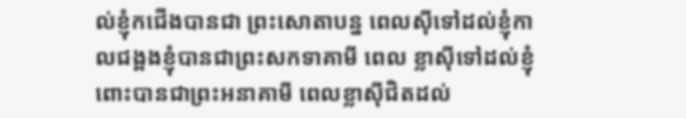ល់ខ្ញុំកជើងបានជា ព្រះសោតាបន្ន ពេលស៊ីទៅដល់ខ្ញុំកាលជង្ពងខ្ញុំបានជាព្រះសកទាគាមី ពេល ខ្លាស៊ីទៅដល់ខ្ញុំពោះបានជាព្រះអនាគាមី ពេលខ្លាស៊ីជិតដល់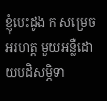ខ្ញុំបេះដូង ក សម្រេចអរហត្ត មួយអន្លឺដោយបដិសម្ភិទា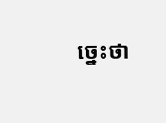ច្នេះថា